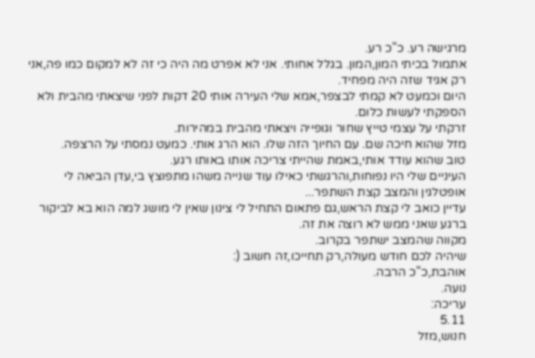מרגישה רע. כ"כ רע.
אתמול בכיתי המון,המון. בגלל אחותי. אני לא אפרט מה היה כי זה לא למקום כמו פה,אני רק אגיד שזה היה מפחיד.
היום וכמעט לא קמתי לבצפר,אמא שלי העירה אותי 20 דקות לפני שיצאתי מהבית ולא הספקתי לעשות כלום.
זרקתי על עצמי טייץ שחור וגופייה ויצאתי מהבית במהירות.
מזל שהוא חיכה שם. עם החיוך הזה שלו. הוא הרג אותי. כמעט נמסתי על הרצפה.
טוב שהוא עודד אותי,באמת שהייתי צריכה אותו באותו רגע.
העיניים שלי היו נפוחות,והרגשתי כאילו עוד שנייה משהו מתפוצץ בי,עדן הביאה לי אופטלגין והמצב קצת השתפר...
עדיין כואב לי קצת הראש,גם פתאום התחיל לי צינון שאין לי מושג למה הוא בא לביקור ברגע שאני ממש לא רוצה את זה.
מקווה שהמצב ישתפר בקרוב.
שיהיה לכם חודש מעולה,רק תחייכו,זה חשוב (:
אוהבת,כ"כ הרבה.
נועה.
עריכה:
5.11
חנוש,מזל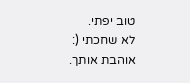טוב יפתי.
לא שחכתי (:
אוהבת אותך.